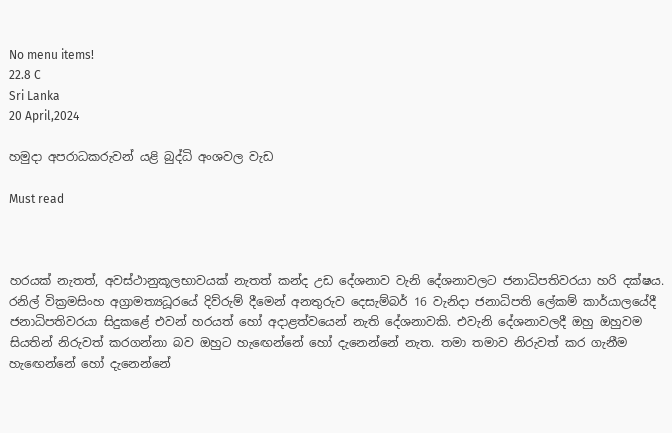No menu items!
22.8 C
Sri Lanka
20 April,2024

හමුදා අපරාධකරුවන් යළි බුද්ධි අංශවල වැඩ

Must read



හරයක් නැතත්, අවස්ථානුකූලභාවයක් නැතත් කන්ද උඩ දේශනාව වැනි දේශනාවලට ජනාධිපතිවරයා හරි දක්ෂය. රනිල් වික්‍රමසිංහ අග්‍රාමත්‍යධූරයේ දිව්රුම් දීමෙන් අනතුරුව දෙසැම්බර් 16 වැනිදා ජනාධිපති ලේකම් කාර්යාලයේදී ජනාධිපතිවරයා සිදුකළේ එවන් හරයත් හෝ අදාළත්වයෙන් නැති දේශනාවකි. එවැනි දේශනාවලදී ඔහු ඔහුවම සියතින් නිරුවත් කරගන්නා බව ඔහුට හැඟෙන්නේ හෝ දැනෙන්නේ නැත. තමා තමාව නිරුවත් කර ගැනීම හැඟෙන්නේ හෝ දැනෙන්නේ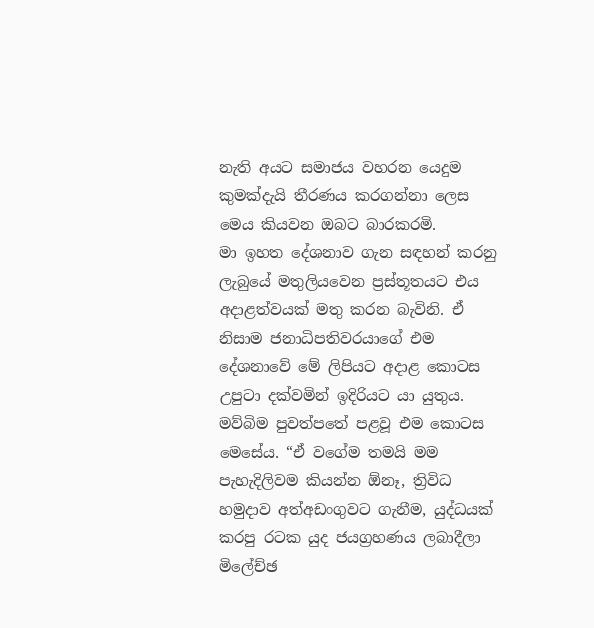නැති අයට සමාජය වහරන යෙදුම කුමක්දැයි තීරණය කරගන්නා ලෙස මෙය කියවන ඔබට බාරකරමි.
මා ඉහත දේශනාව ගැන සඳහන් කරනු ලැබුයේ මතුලියවෙන ප්‍රස්තූතයට එය අදාළත්වයක් මතු කරන බැවිනි. ඒ නිසාම ජනාධිපතිවරයාගේ එම දේශනාවේ මේ ලිපියට අදාළ කොටස උපුටා දක්වමින් ඉදිරියට යා යුතුය. මව්බිම පුවත්පතේ පළවූ එම කොටස මෙසේය. “ඒ වගේම තමයි මම පැහැදිලිවම කියන්න ඕනෑ, ත්‍රිවිධ හමුදාව අත්අඩංගුවට ගැනීම, යුද්ධයක් කරපු රටක යුද ජයග්‍රහණය ලබාදීලා මිලේච්ඡ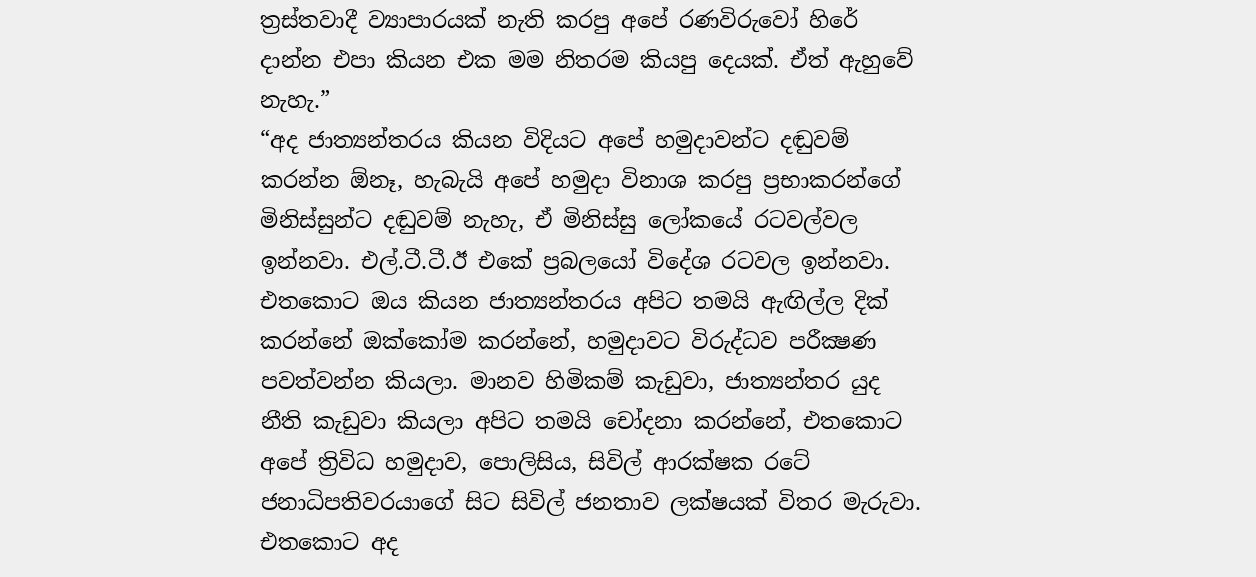ත්‍රස්තවාදී ව්‍යාපාරයක් නැති කරපු අපේ රණවිරුවෝ හිරේ දාන්න එපා කියන එක මම නිතරම කියපු දෙයක්. ඒත් ඇහුවේ නැහැ.”
“අද ජාත්‍යන්තරය කියන විදියට අපේ හමුදාවන්ට දඬුවම් කරන්න ඕනෑ, හැබැයි අපේ හමුදා විනාශ කරපු ප්‍රභාකරන්ගේ මිනිස්සුන්ට දඬුවම් නැහැ, ඒ මිනිස්සු ලෝකයේ රටවල්වල ඉන්නවා. එල්.ටී.ටී.ඊ එකේ ප්‍රබලයෝ විදේශ රටවල ඉන්නවා. එතකොට ඔය කියන ජාත්‍යන්තරය අපිට තමයි ඇඟිල්ල දික් කරන්නේ ඔක්කෝම කරන්නේ, හමුදාවට විරුද්ධව පරීක්‍ෂණ පවත්වන්න කියලා. මානව හිමිකම් කැඩුවා, ජාත්‍යන්තර යුද නීති කැඩුවා කියලා අපිට තමයි චෝදනා කරන්නේ, එතකොට අපේ ත්‍රිවිධ හමුදාව, පොලිසිය, සිවිල් ආරක්ෂක රටේ ජනාධිපතිවරයාගේ සිට සිවිල් ජනතාව ලක්ෂයක් විතර මැරුවා. එතකොට අද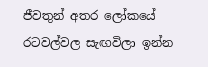ජීවතුන් අතර ලෝකයේ රටවල්වල සැඟවිලා ඉන්න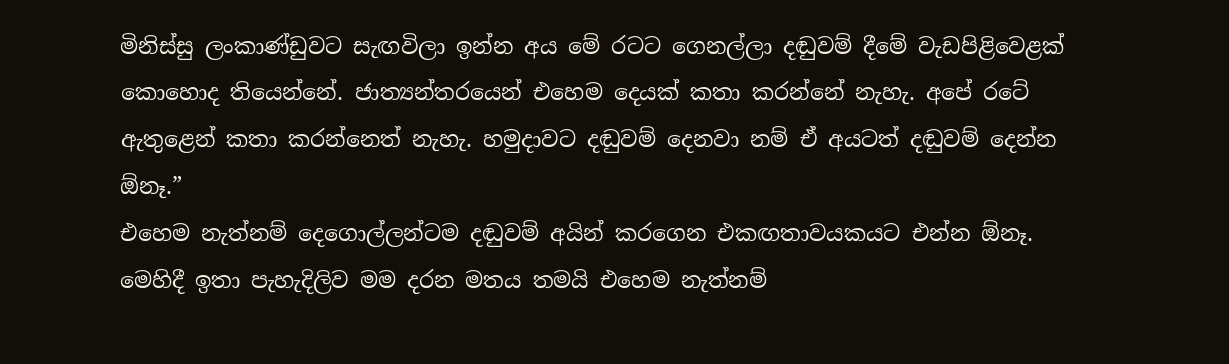මිනිස්සු ලංකාණ්ඩුවට සැඟවිලා ඉන්න අය මේ රටට ගෙනල්ලා දඬුවම් දීමේ වැඩපිළිවෙළක් කොහොද තියෙන්නේ. ජාත්‍යන්තරයෙන් එහෙම දෙයක් කතා කරන්නේ නැහැ. අපේ රටේ ඇතුළෙන් කතා කරන්නෙත් නැහැ. හමුදාවට දඬුවම් දෙනවා නම් ඒ අයටත් දඬුවම් දෙන්න ඕනෑ.”
එහෙම නැත්නම් දෙගොල්ලන්ටම දඬුවම් අයින් කරගෙන එකඟතාවයකයට එන්න ඕනෑ. මෙහිදී ඉතා පැහැදිලිව මම දරන මතය තමයි එහෙම නැත්නම්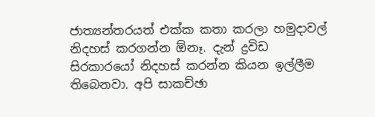ජාත්‍යන්තරයත් එක්ක කතා කරලා හමුදාවල් නිදහස් කරගන්න ඕනෑ. දැන් ද්‍රවිඩ සිරකාරයෝ නිදහස් කරන්න කියන ඉල්ලීම තිබෙනවා. අපි සාකච්ඡා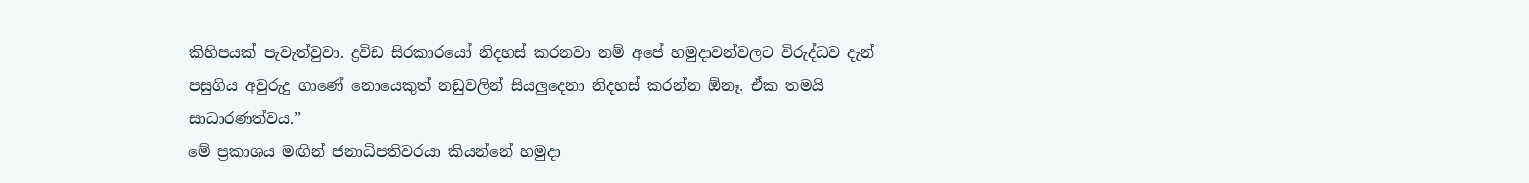කිහිපයක් පැවැත්වුවා. ද්‍රවිඩ සිරකාරයෝ නිදහස් කරනවා නම් අපේ හමුදාවන්වලට විරුද්ධව දැන් පසුගිය අවුරුදු ගාණේ නොයෙකුත් නඩුවලින් සියලුදෙනා නිදහස් කරන්න ඕනෑ. ඒක තමයි සාධාරණත්වය.”
මේ ප්‍රකාශය මඟින් ජනාධිපතිවරයා කියන්නේ හමුදා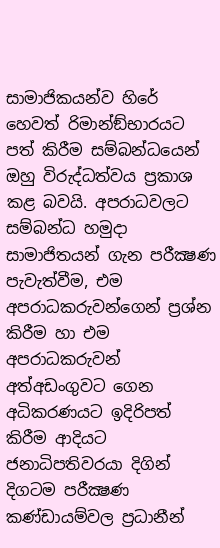සාමාජිකයන්ව හිරේ හෙවත් රිමාන්ඞ්භාරයට පත් කිරීම සම්බන්ධයෙන් ඔහු විරුද්ධත්වය ප්‍රකාශ කළ බවයි. අපරාධවලට සම්බන්ධ හමුදා සාමාජිතයන් ගැන පරීක්‍ෂණ පැවැත්වීම, එම අපරාධකරුවන්ගෙන් ප්‍රශ්න කිරීම හා එම අපරාධකරුවන් අත්අඩංගුවට ගෙන අධිකරණයට ඉදිරිපත් කිරීම ආදියට ජනාධිපතිවරයා දිගින් දිගටම පරීක්‍ෂණ කණ්ඩායම්වල ප්‍රධානීන්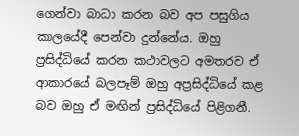ගෙන්වා බාධා කරන බව අප පසුගිය කාලයේදී පෙන්වා දුන්නේය. ඔහු ප්‍රසිද්ධියේ කරන කථාවලට අමතරව ඒ ආකාරයේ බලපෑම් ඔහු අප්‍රසිද්ධියේ කළ බව ඔහු ඒ මඟින් ප්‍රසිද්ධියේ පිළිගනී.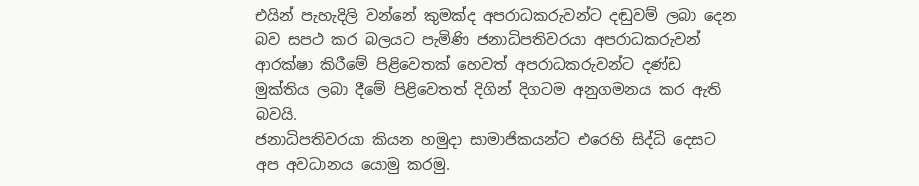එයින් පැහැදිලි වන්නේ කුමක්ද අපරාධකරුවන්ට දඬුවම් ලබා දෙන බව සපථ කර බලයට පැමිණි ජනාධිපතිවරයා අපරාධකරුවන් ආරක්ෂා කිරීමේ පිළිවෙතක් හෙවත් අපරාධකරුවන්ට දණ්ඩ මුක්තිය ලබා දීමේ පිළිවෙතත් දිගින් දිගටම අනුගමනය කර ඇති බවයි.
ජනාධිපතිවරයා කියන හමුදා සාමාජිකයන්ට එරෙහි සිද්ධි දෙසට අප අවධානය යොමු කරමු.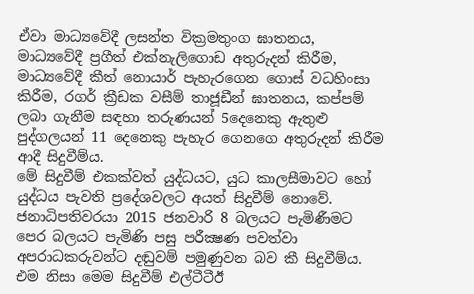ඒවා මාධ්‍යවේදී ලසන්ත වික්‍රමතුංග ඝාතනය, මාධ්‍යවේදී ප්‍රගීත් එක්නැලිගොඩ අතුරුදන් කිරීම, මාධ්‍යවේදී කීත් නොයාර් පැහැරගෙන ගොස් වධහිංසා කිරීම, රගර් ක්‍රීඩක වසීම් තාජූඩීන් ඝාතනය, කප්පම් ලබා ගැනීම සඳහා තරුණයන් 5දෙනෙකු ඇතුළු පුද්ගලයන් 11 දෙනෙකු පැහැර ගෙනගෙ අතුරුදන් කිරීම ආදී සිදුවීම්ය.
මේ සිදුවීම් එකක්වත් යුද්ධයට, යුධ කාලසීමාවට හෝ යුද්ධය පැවති ප්‍රදේශවලට අයත් සිදුවීම් නොවේ. ජනාධිපතිවරයා 2015 ජනවාරි 8 බලයට පැමිණීමට පෙර බලයට පැමිණි පසු පරීක්‍ෂණ පවත්වා අපරාධකරුවන්ට දඬුවම් පමුණුවන බව කී සිදුවීම්ය. එම නිසා මෙම සිදුවීම් එල්ටීටීඊ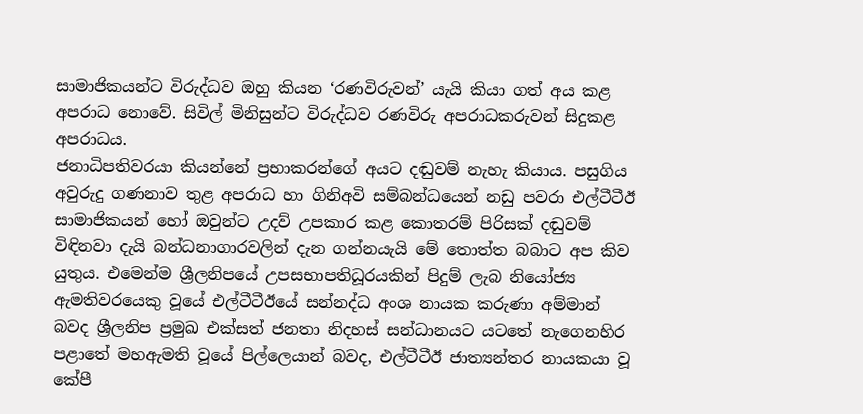සාමාජිකයන්ට විරුද්ධව ඔහු කියන ‘රණවිරුවන්’ යැයි කියා ගත් අය කළ අපරාධ නොවේ. සිවිල් මිනිසුන්ට විරුද්ධව රණවිරු අපරාධකරුවන් සිදුකළ අපරාධය.
ජනාධිපතිවරයා කියන්නේ ප්‍රභාකරන්ගේ අයට දඬුවම් නැහැ කියාය. පසුගිය අවුරුදු ගණනාව තුළ අපරාධ හා ගිනිඅවි සම්බන්ධයෙන් නඩු පවරා එල්ටීටීඊ සාමාජිකයන් හෝ ඔවුන්ට උදව් උපකාර කළ කොතරම් පිරිසක් දඬුවම් විඳිනවා දැයි බන්ධනාගාරවලින් දැන ගන්නයැයි මේ තොත්ත බබාට අප කිව යුතුය. එමෙන්ම ශ්‍රීලනිපයේ උපසභාපතිධූරයකින් පිදුම් ලැබ නියෝජ්‍ය ඇමතිවරයෙකු වූයේ එල්ටීටීඊයේ සන්නද්ධ අංශ නායක කරුණා අම්මාන් බවද ශ්‍රීලනිප ප්‍රමුඛ එක්සත් ජනතා නිදහස් සන්ධානයට යටතේ නැගෙනහිර පළාතේ මහඇමති වූයේ පිල්ලෙයාන් බවද, එල්ටීටීඊ ජාත්‍යන්තර නායකයා වූ කේපී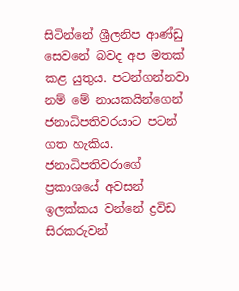සිටින්නේ ශ්‍රීලනිප ආණ්ඩු සෙවනේ බවද අප මතක් කළ යුතුය. පටන්ගන්නවා නම් මේ නායකයින්ගෙන් ජනාධිපතිවරයාට පටන් ගත හැකිය.
ජනාධිපතිවරාගේ ප්‍රකාශයේ අවසන් ඉලක්කය වන්නේ ද්‍රවිඩ සිරකරුවන්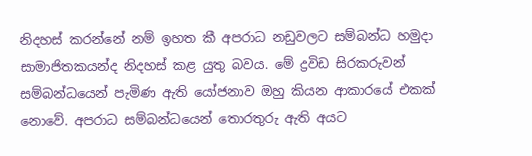නිදහස් කරන්නේ නම් ඉහත කී අපරාධ නඩුවලට සම්බන්ධ හමුදා සාමාජිතකයන්ද නිදහස් කළ යුතු බවය. මේ ද්‍රවිඩ සිරකරුවන් සම්බන්ධයෙන් පැමිණ ඇති යෝජනාව ඔහු කියන ආකාරයේ එකක් නොවේ. අපරාධ සම්බන්ධයෙන් තොරතුරු ඇති අයට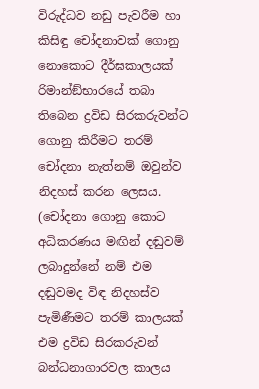විරුද්ධව නඩු පැවරීම හා කිසිඳු චෝදනාවක් ගොනු නොකොට දීර්ඝකාලයක් රිමාන්ඞ්භාරයේ තබා තිබෙන ද්‍රවිඩ සිරකරුවන්ට ගොනු කිරීමට තරම් චෝදනා නැත්නම් ඔවුන්ව නිදහස් කරන ලෙසය. (චෝදනා ගොනු කොට අධිකරණය මඟින් දඬුවම් ලබාදුන්නේ නම් එම දඬුවමද විඳ නිදහස්ව පැමිණීමට තරම් කාලයක් එම ද්‍රවිඩ සිරකරුවන් බන්ධනාගාරවල කාලය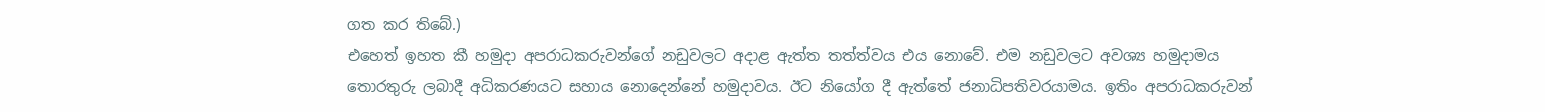ගත කර තිබේ.)
එහෙත් ඉහත කී හමුදා අපරාධකරුවන්ගේ නඩුවලට අදාළ ඇත්ත තත්ත්වය එය නොවේ. එම නඩුවලට අවශ්‍ය හමුදාමය තොරතුරු ලබාදී අධිකරණයට සහාය නොදෙන්නේ හමුදාවය. ඊට නියෝග දී ඇත්තේ ජනාධිපතිවරයාමය. ඉතිං අපරාධකරුවන්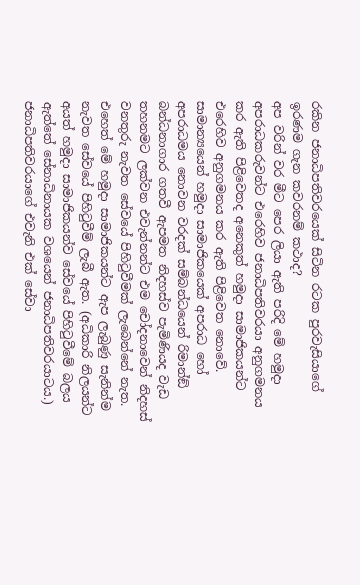රකින ජනාධිපතිවරයෙක් සිටින රටක පුරවැසියාගේ ඉරණම ගැන කවරනම් කථාද?
අප වරින් වර මීට පෙර ලියා ඇති පරිදි මේ හමුදා අපරාධකරුවන්ට එරෙහිව ජනාධිපතිවරයා අනුගමනය කර ඇති පිළිවෙතද අනෙකුත් හමුදා සාමාජිකයන්ට එරෙහිව අනුගමනය කර ඇති පිළිවෙත නොවේ. සාමාන්‍යයෙන් හමුදා සාමාජිකයෙක් අපරාධ හෝ අපරාධමය නොවන වරදක් සම්බන්ධයෙන් රිමාන්ඞ් බන්ධනාගාර ගතවී ඇපමත නිදහස්ව පැමිණියද වැඩ තහනමට ලක්වන එවැන්නන්ට එම චෝදනාවෙන් නිදහස් වනතුරු නැවත සේවයේ පිහිටුවීමක් ලැබෙන්නේ නැත. එහෙත් මේ හමුදා සාමාජිකයන්ට ඇප ලැබුණු සැනින්ම නැවත සේවයේ පිහිටුවීම් ලැබී ඇත. (අධිකාරි නිලයන්ට අයත් හමුදා සාමාජිකයන්ව සේවයේ පිහිටුවීමේ බලය ඇත්තේ සේනාධිනායක වශයෙන් ජනාධිපතිවරයාටය.)
ජනාධිපතිවරයාගේ එවැනි එක් සේවා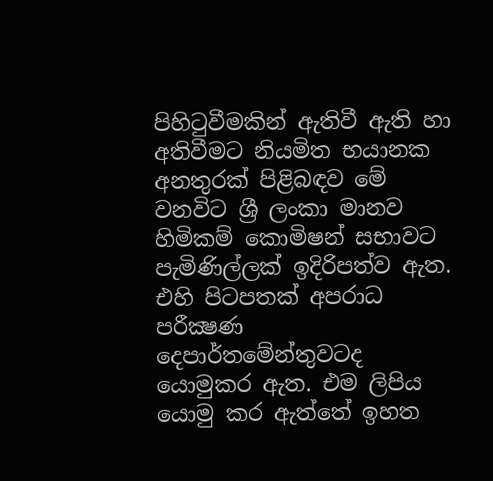පිහිටුවීමකින් ඇතිවී ඇති හා අතිවීමට නියමිත භයානක අනතුරක් පිළිබඳව මේ වනවිට ශ්‍රී ලංකා මානව හිමිකම් කොමිෂන් සභාවට පැමිණිල්ලක් ඉදිරිපත්ව ඇත. එහි පිටපතක් අපරාධ පරීක්‍ෂණ දෙපාර්තමේන්තුවටද යොමුකර ඇත. එම ලිපිය යොමු කර ඇත්තේ ඉහත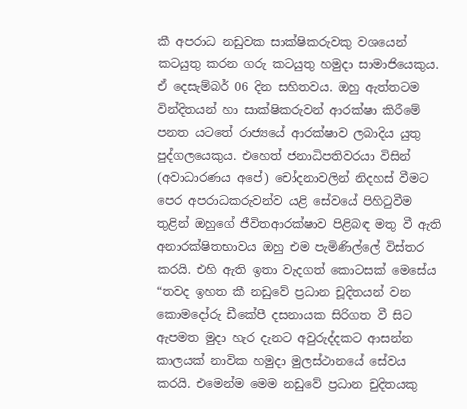කී අපරාධ නඩුවක සාක්ෂිකරුවකු වශයෙන් කටයුතු කරන ගරු කටයුතු හමුදා සාමාජියෙකුය. ඒ දෙසැම්බර් 06 දින සහිතවය. ඔහු ඇත්තටම වින්දිතයන් හා සාක්ෂිකරුවන් ආරක්ෂා කිරීමේ පනත යටතේ රාජ්‍යයේ ආරක්ෂාව ලබාදිය යුතු පුද්ගලයෙකුය. එහෙත් ජනාධිපතිවරයා විසින් (අවාධාරණය අපේ) චෝදනාවලින් නිදහස් වීමට පෙර අපරාධකරුවන්ව යළි සේවයේ පිහිටුවීම තුළින් ඔහුගේ ජීවිතආරක්ෂාව පිළිබඳ මතු වී ඇති අනාරක්ෂිතභාවය ඔහු එම පැමිණිල්ලේ විස්තර කරයි. එහි ඇති ඉතා වැදගත් කොටසක් මෙසේය
“තවද ඉහත කී නඩුවේ ප්‍රධාන චූදිතයන් වන කොමදෝරු ඩීකේපී දසනායක සිරිගත වී සිට ඇපමත මුදා හැර දැනට අවුරුද්දකට ආසන්න කාලයක් නාවික හමුදා මුලස්ථානයේ සේවය කරයි. එමෙන්ම මෙම නඩුවේ ප්‍රධාන චුදිතයකු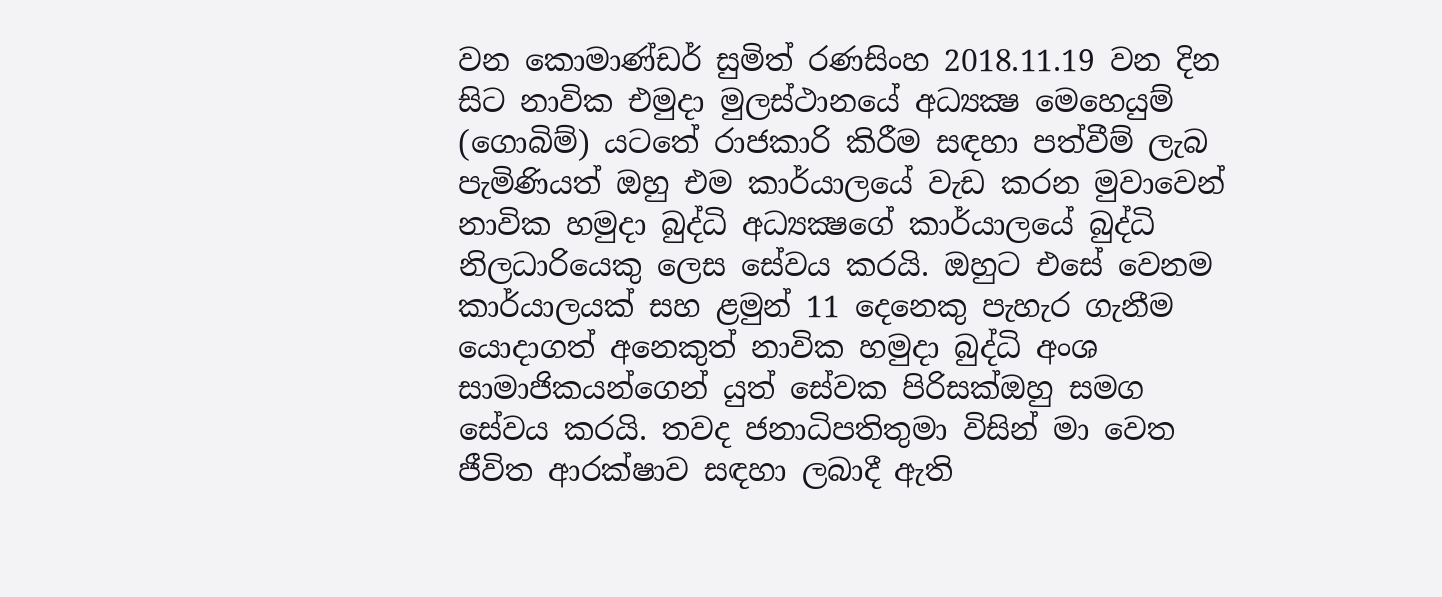වන කොමාණ්ඩර් සුමිත් රණසිංහ 2018.11.19 වන දින සිට නාවික එමුදා මුලස්ථානයේ අධ්‍යක්‍ෂ මෙහෙයුම් (ගොබිම්) යටතේ රාජකාරි කිරීම සඳහා පත්වීම් ලැබ පැමිණියත් ඔහු එම කාර්යාලයේ වැඩ කරන මුවාවෙන් නාවික හමුදා බුද්ධි අධ්‍යක්‍ෂගේ කාර්යාලයේ බුද්ධි නිලධාරියෙකු ලෙස සේවය කරයි. ඔහුට එසේ වෙනම කාර්යාලයක් සහ ළමුන් 11 දෙනෙකු පැහැර ගැනීම යොදාගත් අනෙකුත් නාවික හමුදා බුද්ධි අංශ සාමාජිකයන්ගෙන් යුත් සේවක පිරිසක්ඔහු සමග සේවය කරයි. තවද ජනාධිපතිතුමා විසින් මා වෙත ජීවිත ආරක්ෂාව සඳහා ලබාදී ඇති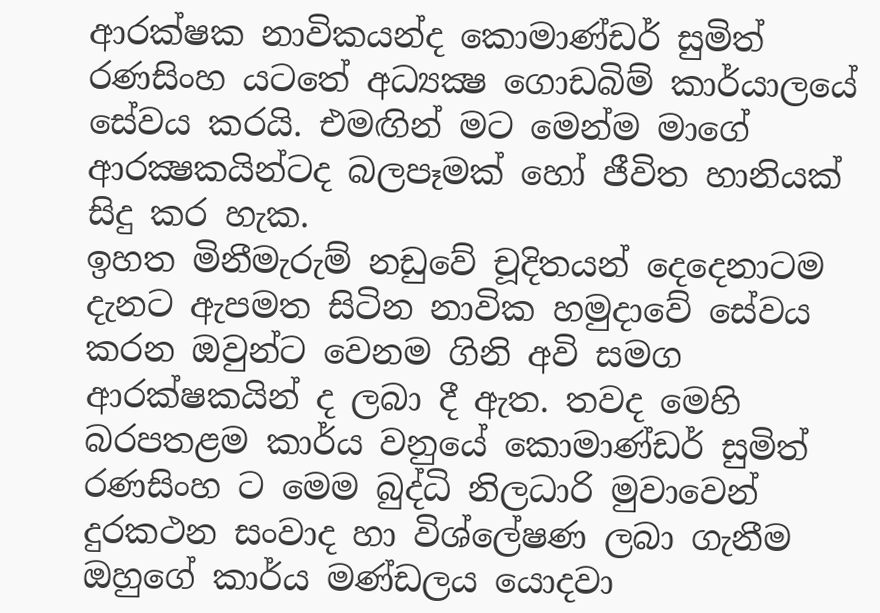ආරක්ෂක නාවිකයන්ද කොමාණ්ඩර් සුමිත් රණසිංහ යටතේ අධ්‍යක්‍ෂ ගොඩබිම් කාර්යාලයේ සේවය කරයි. එමඟින් මට මෙන්ම මාගේ ආරක්‍ෂකයින්ටද බලපෑමක් හෝ ජීවිත හානියක් සිදු කර හැක.
ඉහත මිනීමැරුම් නඩුවේ චූදිතයන් දෙදෙනාටම දැනට ඇපමත සිටින නාවික හමුදාවේ සේවය කරන ඔවුන්ට වෙනම ගිනි අවි සමග ආරක්ෂකයින් ද ලබා දී ඇත. තවද මෙහි බරපතළම කාර්ය වනුයේ කොමාණ්ඩර් සුමිත් රණසිංහ ට මෙම බුද්ධි නිලධාරි මුවාවෙන් දුරකථන සංවාද හා විශ්ලේෂණ ලබා ගැනීම ඔහුගේ කාර්ය මණ්ඩලය යොදවා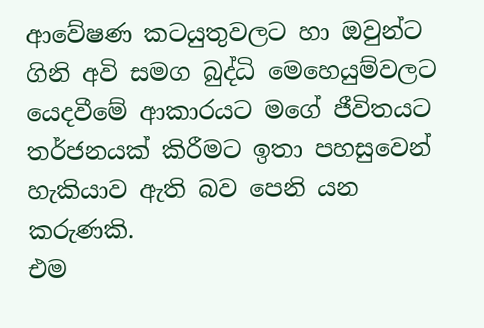ආවේෂණ කටයුතුවලට හා ඔවුන්ට ගිනි අවි සමග බුද්ධි මෙහෙයුම්වලට යෙදවීමේ ආකාරයට මගේ ජීවිතයට තර්ජනයක් කිරීමට ඉතා පහසුවෙන් හැකියාව ඇති බව පෙනි යන කරුණකි.
එම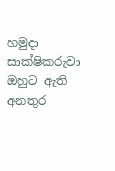හමුදා සාක්ෂිකරුවා ඔහුට ඇති අනතුර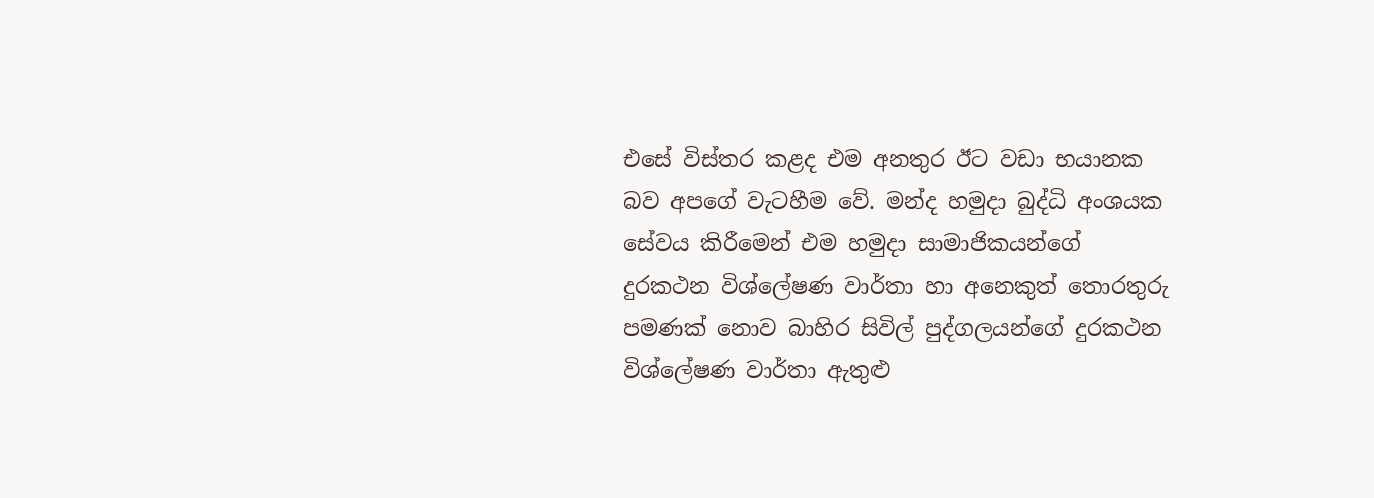එසේ විස්තර කළද එම අනතුර ඊට වඩා භයානක බව අපගේ වැටහීම වේ. මන්ද හමුදා බුද්ධි අංශයක සේවය කිරීමෙන් එම හමුදා සාමාජිකයන්ගේ දුරකථන විශ්ලේෂණ වාර්තා හා අනෙකුත් තොරතුරු පමණක් නොව බාහිර සිවිල් පුද්ගලයන්ගේ දුරකථන විශ්ලේෂණ වාර්තා ඇතුළු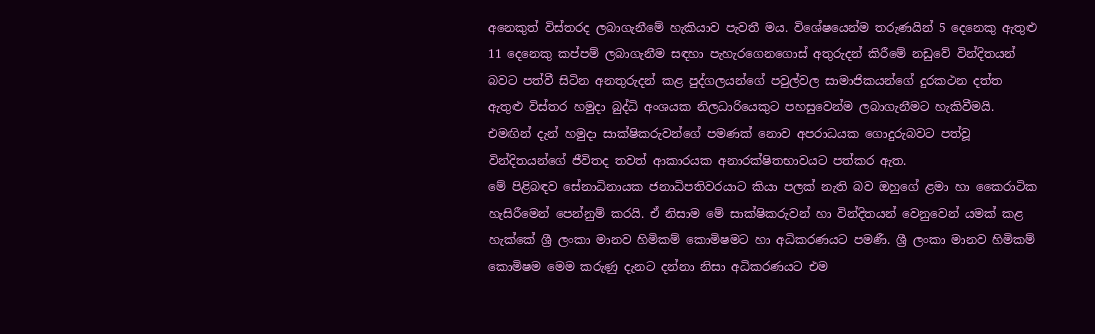අනෙකුත් විස්තරද ලබාගැනීමේ හැකියාව පැවතී මය. විශේෂයෙන්ම තරුණයින් 5 දෙනෙකු ඇතුළු 11 දෙනෙකු කප්පම් ලබාගැනීම සඳහා පැහැරගෙනගොස් අතුරුදන් කිරීමේ නඩුවේ වින්දිතයන් බවට පත්වී සිටින අනතුරුදන් කළ පුද්ගලයන්ගේ පවුල්වල සාමාජිකයන්ගේ දුරකථන දත්ත ඇතුළු විස්තර හමුදා බුද්ධි අංශයක නිලධාරියෙකුට පහසුවෙන්ම ලබාගැනීමට හැකිවීමයි.
එමඟින් දැන් හමුදා සාක්ෂිකරුවන්ගේ පමණක් නොව අපරාධයක ගොදුරුබවට පත්වූ වින්දිතයන්ගේ ජීවිතද තවත් ආකාරයක අනාරක්ෂිතභාවයට පත්කර ඇත.
මේ පිළිබඳව සේනාධිනායක ජනාධිපතිවරයාට කියා පලක් නැති බව ඔහුගේ ළමා හා කෛරාටික හැසිරීමෙන් පෙන්නුම් කරයි. ඒ නිසාම මේ සාක්ෂිකරුවන් හා වින්දිතයන් වෙනුවෙන් යමක් කළ හැක්කේ ශ්‍රී ලංකා මානව හිමිකම් කොමිෂමට හා අධිකරණයට පමණී. ශ්‍රී ලංකා මානව හිමිකම් කොමිෂම මෙම කරුණු දැනට දන්නා නිසා අධිකරණයට එම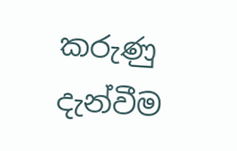කරුණු දැන්වීම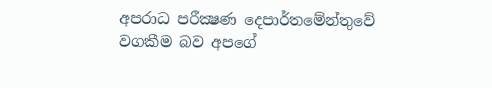අපරාධ පරීක්‍ෂණ දෙපාර්තමේන්තුවේ වගකීම බව අපගේ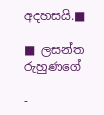අදහසයි.■

■ ලසන්ත රුහුණගේ

-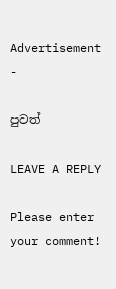Advertisement -

පුවත්

LEAVE A REPLY

Please enter your comment!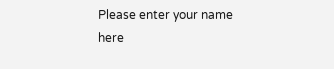Please enter your name here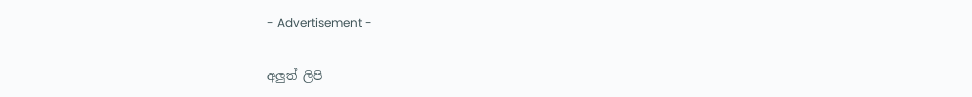- Advertisement -

අලුත් ලිපි